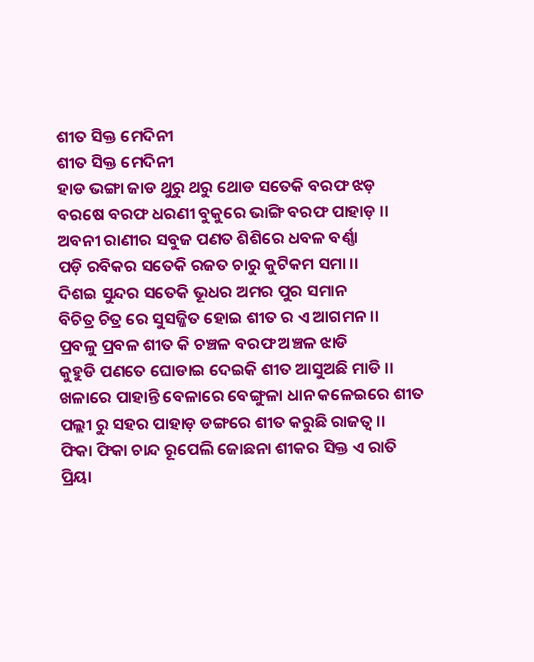ଶୀତ ସିକ୍ତ ମେଦିନୀ
ଶୀତ ସିକ୍ତ ମେଦିନୀ
ହାଡ ଭଙ୍ଗା ଜାଡ ଥୁରୁ ଥରୁ ଥୋଡ ସତେକି ବରଫ ଝଡ଼
ବରଷେ ବରଫ ଧରଣୀ ବୁକୁରେ ଭାଙ୍ଗି ବରଫ ପାହାଡ଼ ।।
ଅବନୀ ରାଣୀର ସବୁଜ ପଣତ ଶିଶିରେ ଧବଳ ବର୍ଣ୍ଣା
ପଡ଼ି ରବିକର ସତେକି ରଜତ ଚାରୁ କୁଟିକମ ସମା ।।
ଦିଶଇ ସୁନ୍ଦର ସତେକି ଭୂଧର ଅମର ପୁର ସମାନ
ବିଚିତ୍ର ଚିତ୍ର ରେ ସୁସଜ୍ଜିତ ହୋଇ ଶୀତ ର ଏ ଆଗମନ ।।
ପ୍ରବଳୁ ପ୍ରବଳ ଶୀତ କି ଚଞ୍ଚଳ ବରଫ ଅଞ୍ଚଳ ଝାଡି
କୁହୁଡି ପଣତେ ଘୋଡାଇ ଦେଇକି ଶୀତ ଆସୁଅଛି ମାଡି ।।
ଖଳାରେ ପାହାନ୍ତି ବେଳାରେ ବେଙ୍ଗୁଳା ଧାନ କଳେଇରେ ଶୀତ
ପଲ୍ଲୀ ରୁ ସହର ପାହାଡ଼ ଡଙ୍ଗରେ ଶୀତ କରୁଛି ରାଜତ୍ଵ ।।
ଫିକା ଫିକା ଚାନ୍ଦ ରୂପେଲି ଜୋଛନା ଶୀକର ସିକ୍ତ ଏ ରାତି
ପ୍ରିୟା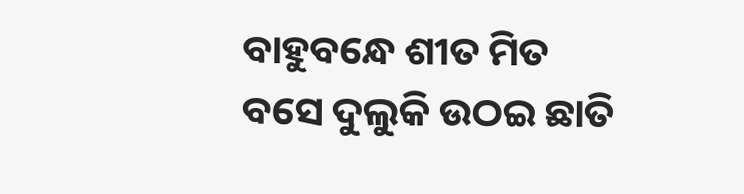ବାହୁବନ୍ଧେ ଶୀତ ମିତ ବସେ ଦୁଲୁକି ଉଠଇ ଛାତି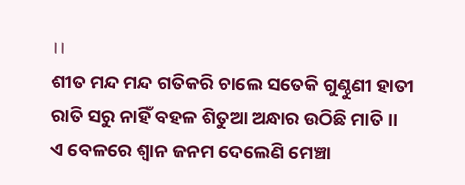।।
ଶୀତ ମନ୍ଦ ମନ୍ଦ ଗତିକରି ଚାଲେ ସତେକି ଗୁଣ୍ଠୁଣୀ ହାତୀ
ରାତି ସରୁ ନାହିଁ ବହଳ ଶିତୁଆ ଅନ୍ଧାର ଉଠିଛି ମାତି ।।
ଏ ବେଳରେ ଶ୍ଵାନ ଜନମ ଦେଲେଣି ମେଞ୍ଚା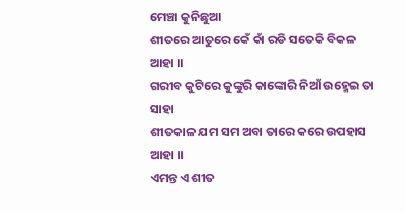ମେଞ୍ଚା କୁନିଛୁଆ
ଶୀତରେ ଆତୁରେ କେଁ କାଁ ରଡି ସତେକି ବିକଳ ଆହା ।।
ଗରୀବ କୁଟିରେ କୁଙ୍କୁରି କାଙ୍କୋରି ନିଆଁ ଉହ୍ମେଇ ତା ସାହା
ଶୀତକାଳ ଯମ ସମ ଅବା ତାରେ କରେ ଉପହାସ ଆହା ।।
ଏମନ୍ତ ଏ ଶୀତ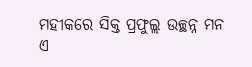ମହୀକରେ ସିକ୍ତ ପ୍ରଫୁଲ୍ଲ ଉଚ୍ଛନ୍ନ ମନ
ଏ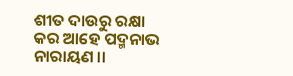ଶୀତ ଦାଉରୁ ରକ୍ଷା କର ଆହେ ପଦ୍ମନାଭ ନାରାୟଣ ।।